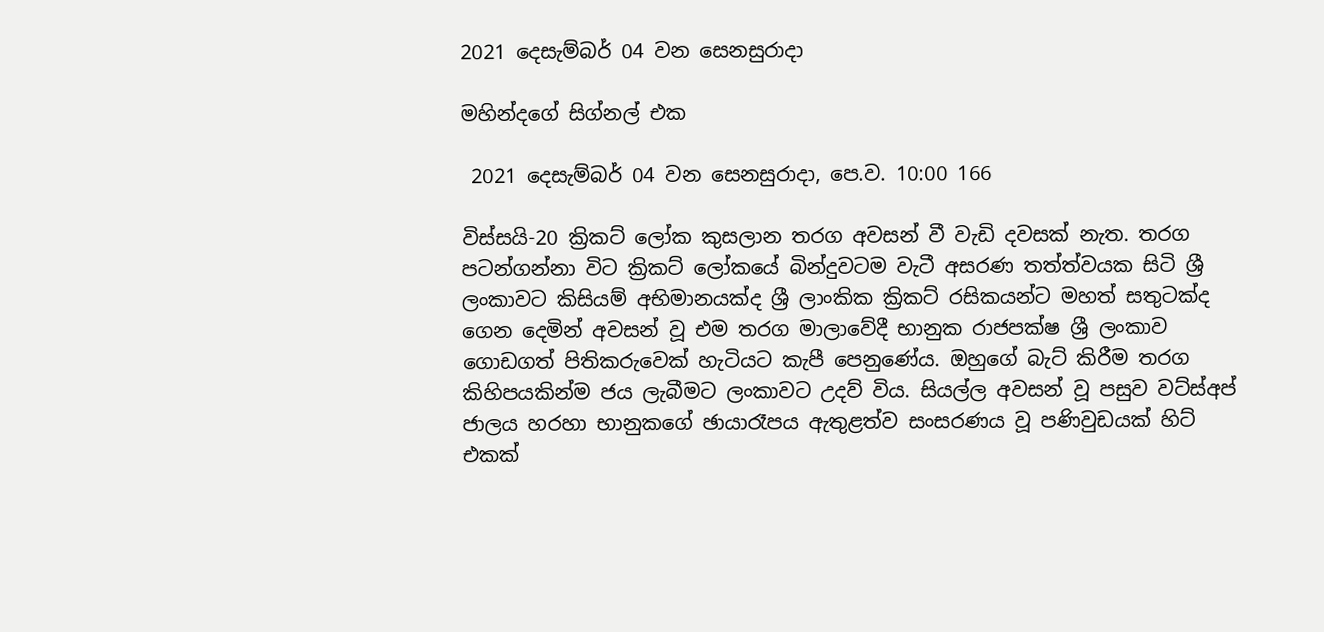2021 දෙසැම්බර් 04 වන සෙනසුරාදා

මහින්දගේ සිග්නල් එක

 2021 දෙසැම්බර් 04 වන සෙනසුරාදා, පෙ.ව. 10:00 166

විස්සයි-20 ක්‍රිකට් ලෝක කුසලාන තරග අවසන් වී වැඩි දවසක් නැත. තරග පටන්ගන්නා විට ක්‍රිකට් ලෝකයේ බින්දුවටම වැටී අසරණ තත්ත්වයක සිටි ශ්‍රී ලංකාවට කිසියම් අභිමානයක්ද ශ්‍රී ලාංකික ක්‍රිකට් රසිකයන්ට මහත් සතුටක්ද ගෙන දෙමින් අවසන් වූ එම තරග මාලාවේදී භානුක රාජපක්ෂ ශ්‍රී ලංකාව ගොඩගත් පිතිකරුවෙක් හැටියට කැපී පෙනුණේය. ඔහුගේ බැට් කිරීම තරග කිහිපයකින්ම ජය ලැබීමට ලංකාවට උදව් විය. සියල්ල අවසන් වූ පසුව වට්ස්අප් ජාලය හරහා භානුකගේ ඡායාරෑපය ඇතුළත්ව සංසරණය වූ පණිවුඩයක් හිට් එකක්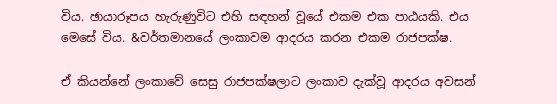විය. ඡායාරූපය හැරුණුවිට එහි සඳහන් වූයේ එකම එක පාඨයකි. එය මෙසේ විය. &වර්තමානයේ ලංකාවම ආදරය කරන එකම රාජපක්ෂ.

ඒ කියන්නේ ලංකාවේ සෙසු රාජපක්ෂලාට ලංකාව දැක්වූ ආදරය අවසන්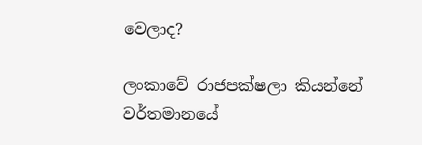වෙලාද?

ලංකාවේ රාජපක්ෂලා කියන්නේ වර්තමානයේ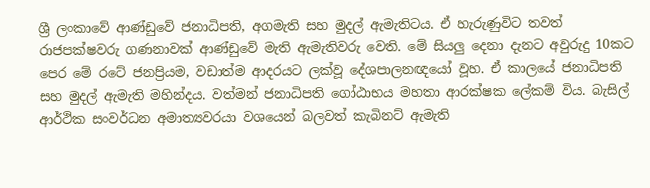ශ්‍රී ලංකාවේ ආණ්ඩුවේ ජනාධිපති, අගමැති සහ මුදල් ඇමැතිටය. ඒ හැරුණුවිට තවත් රාජපක්ෂවරු ගණනාවක් ආණ්ඩුවේ මැති ඇමැතිවරු වෙති. මේ සියලු දෙනා දැනට අවුරුදු 10කට පෙර මේ රටේ ජනප්‍රියම, වඩාත්ම ආදරයට ලක්වූ දේශපාලනඥයෝ වූහ. ඒ කාලයේ ජනාධිපති සහ මුදල් ඇමැති මහින්දය. වත්මන් ජනාධිපති ගෝඨාභය මහතා ආරක්ෂක ලේකම් විය. බැසිල් ආර්ථික සංවර්ධන අමාත්‍යවරයා වශයෙන් බලවත් කැබිනට් ඇමැති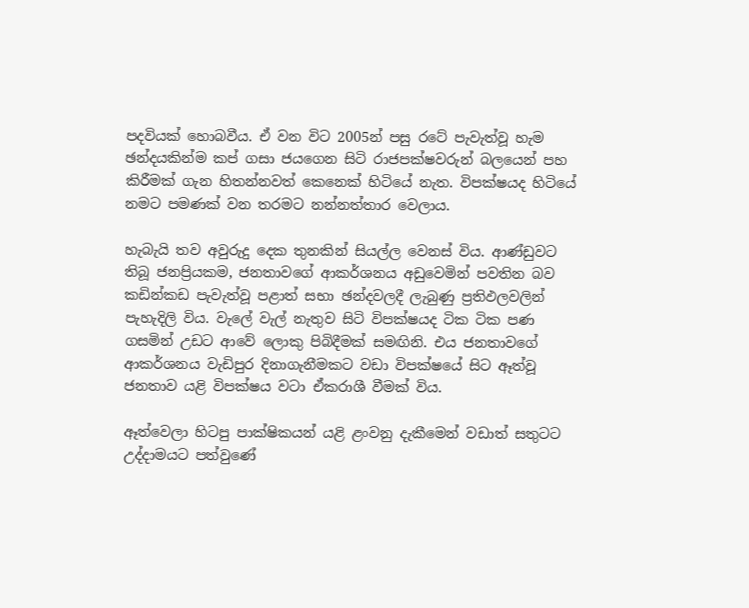පදවියක් හොබවීය. ඒ වන විට 2005න් පසු රටේ පැවැත්වූ හැම ඡන්දයකින්ම කප් ගසා ජයගෙන සිටි රාජපක්ෂවරුන් බලයෙන් පහ කිරීමක් ගැන හිතන්නවත් කෙනෙක් හිටියේ නැත. විපක්ෂයද හිටියේ නමට පමණක් වන තරමට නන්නත්තාර වෙලාය.

හැබැයි තව අවුරුදු දෙක තුනකින් සියල්ල වෙනස් විය. ආණ්ඩුවට තිබූ ජනප්‍රියකම, ජනතාවගේ ආකර්ශනය අඩුවෙමින් පවතින බව කඩින්කඩ පැවැත්වූ පළාත් සභා ඡන්දවලදී ලැබුණු ප්‍රතිඵලවලින් පැහැදිලි විය. වැලේ වැල් නැතුව සිටි විපක්ෂයද ටික ටික පණ ගසමින් උඩට ආවේ ලොකු පිබිදීමක් සමඟිනි. එය ජනතාවගේ ආකර්ශනය වැඩිපුර දිනාගැනීමකට වඩා විපක්ෂයේ සිට ඈත්වූ ජනතාව යළි විපක්ෂය වටා ඒකරාශී වීමක් විය.

ඈත්වෙලා හිටපු පාක්ෂිකයන් යළි ළංවනු දැකීමෙන් වඩාත් සතුටට උද්දාමයට පත්වුණේ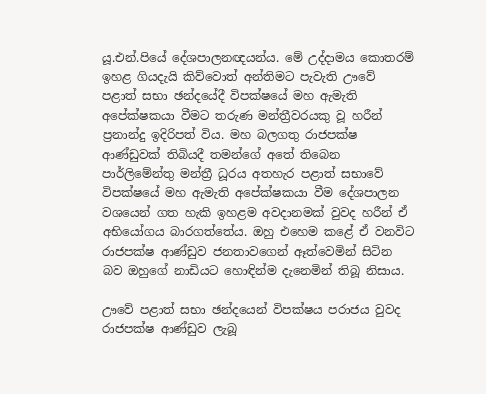යූ.එන්.පියේ දේශපාලනඥයන්ය. මේ උද්දාමය කොතරම් ඉහළ ගියදැයි කිව්වොත් අන්තිමට පැවැති ඌවේ පළාත් සභා ඡන්දයේදී විපක්ෂයේ මහ ඇමැති අපේක්ෂකයා වීමට තරුණ මන්ත්‍රීවරයකු වූ හරීන් ප්‍රනාන්දු ඉදිරිපත් විය. මහ බලගතු රාජපක්ෂ ආණ්ඩුවක් තිබියදී තමන්ගේ අතේ තිබෙන පාර්ලිමේන්තු මන්ත්‍රී ධූරය අතහැර පළාත් සභාවේ විපක්ෂයේ මහ ඇමැති අපේක්ෂකයා වීම දේශපාලන වශයෙන් ගත හැකි ඉහළම අවදානමක් වුවද හරීන් ඒ අභියෝගය බාරගත්තේය. ඔහු එහෙම කළේ ඒ වනවිට රාජපක්ෂ ආණ්ඩුව ජනතාවගෙන් ඈත්වෙමින් සිටින බව ඔහුගේ නාඩියට හොඳින්ම දැනෙමින් තිබූ නිසාය.

ඌවේ පළාත් සභා ඡන්දයෙන් විපක්ෂය පරාජය වුවද රාජපක්ෂ ආණ්ඩුව ලැබූ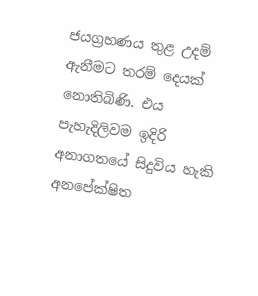ජයග්‍රහණය තුළ උදම් ඇනීමට තරම් දෙයක් නොතිබිණි. එය පැහැදිලිවම ඉදිරි අනාගතයේ සිදුවිය හැකි අනපේක්ෂිත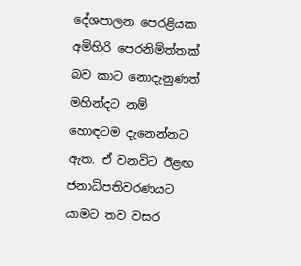දේශපාලන පෙරළියක අමිහිරි පෙරනිමිත්තක් බව කාට නොදැනුණත් මහින්දට නම් හොඳටම දැනෙන්නට ඇත. ඒ වනවිට ඊළඟ ජනාධිපතිවරණයට යාමට තව වසර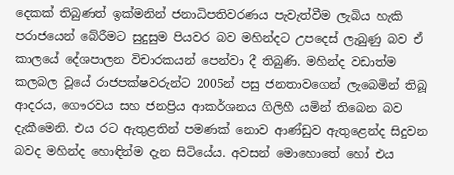දෙකක් තිබුණත් ඉක්මනින් ජනාධිපතිවරණය පැවැත්වීම ලැබිය හැකි පරාජයෙන්‍ බේරීමට සුදුසුම පියවර බව මහින්දට උපදෙස් ලැබුණු බව ඒ කාලයේ දේශපාලන විචාරකයන් පෙන්වා දී තිබුණි. මහින්ද වඩාත්ම කලබල වූයේ රාජපක්ෂවරුන්ට 2005න් පසු ජනතාවගෙන් ලැබෙමින් තිබූ ආදරය, ගෞරවය සහ ජනප්‍රිය ආකර්ශනය ගිලිහී යමින් තිබෙන බව දැකීමෙනි. එය රට ඇතුළතින් පමණක් නොව ආණ්ඩුව ඇතුළෙන්ද සිදුවන බවද මහින්ද හොඳින්ම දැන සිටියේය. අවසන් මොහොතේ හෝ එය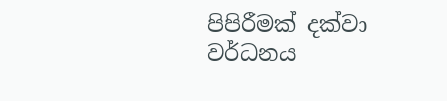පිපිරීමක් දක්වා වර්ධනය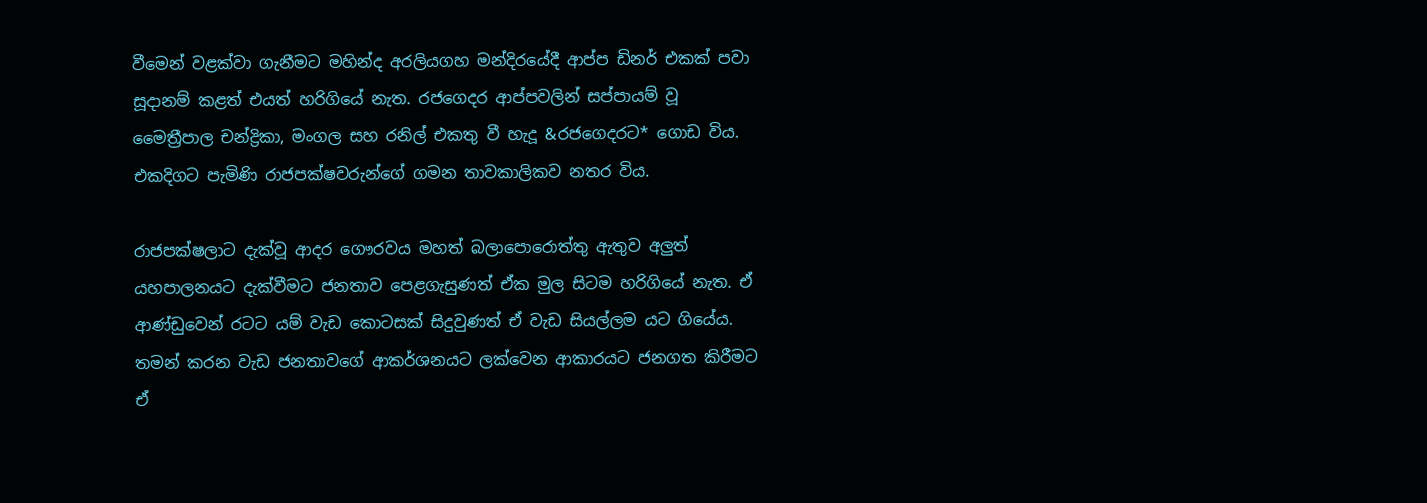වීමෙන් වළක්වා ගැනීමට මහින්ද අරලියගහ මන්දිරයේදී ආප්ප ඩිනර් එකක් පවා සූදානම් කළත් එයත් හරිගියේ නැත. රජගෙදර ආප්පවලින් සප්පායම් වූ මෛත්‍රීපාල චන්ද්‍රිකා, මංගල සහ රනිල් එකතු වී හැදූ &රජගෙදරට* ගොඩ විය. එකදිගට පැමිණි රාජපක්ෂවරුන්ගේ ගමන තාවකාලිකව නතර විය.

රාජපක්ෂලාට දැක්වූ ආදර ගෞරවය මහත් බලාපොරොත්තු ඇතුව අලුත් යහපාලනයට දැක්වීමට ජනතාව පෙළගැසුණත් ඒක මුල සිටම හරිගියේ නැත. ඒ ආණ්ඩුවෙන් රටට යම් වැඩ කොටසක් සිදුවුණත් ඒ වැඩ සියල්ලම යට ගියේය. තමන් කරන වැඩ ජනතාවගේ ආකර්ශනයට ලක්වෙන ආකාරයට ජනගත කිරීමට ඒ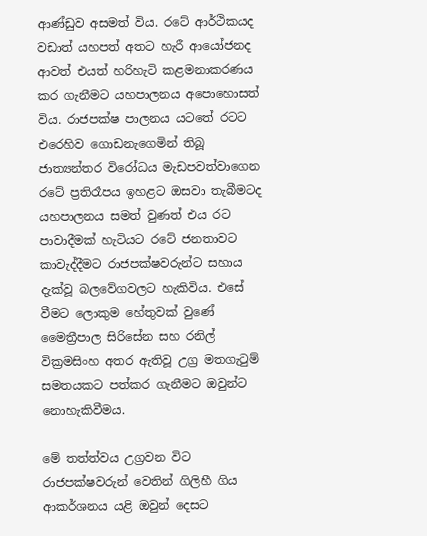ආණ්ඩුව අසමත් විය. රටේ ආර්ථිකයද වඩාත් යහපත් අතට හැරී ආයෝජනද ආවත් එයත් හරිහැටි කළමනාකරණය කර ගැනීමට යහපාලනය අපොහොසත් විය. රාජපක්ෂ පාලනය යටතේ රටට එරෙහිව ගොඩනැගෙමින් තිබූ ජාත්‍යන්තර විරෝධය මැඩපවත්වාගෙන රටේ ප්‍රතිරෑපය ඉහළට ඔසවා තැබීමටද යහපාලනය සමත් වුණත් එය රට පාවාදීමක් හැටියට රටේ ජනතාවට කාවැද්දීමට රාජපක්ෂවරුන්ට සහාය දැක්වූ බලවේගවලට හැකිවිය. එසේ වීමට ලොකුම හේතුවක් වුණේ මෛත්‍රීපාල සිරිසේන සහ රනිල් වික්‍රමසිංහ අතර ඇතිවූ උග්‍ර මතගැටුම් සමතයකට පත්කර ගැනීමට ඔවුන්ට නොහැකිවීමය.

මේ තත්ත්වය උග්‍රවන විට රාජපක්ෂවරුන් වෙතින් ගිලිහී ගිය ආකර්ශනය යළි ඔවුන් දෙසට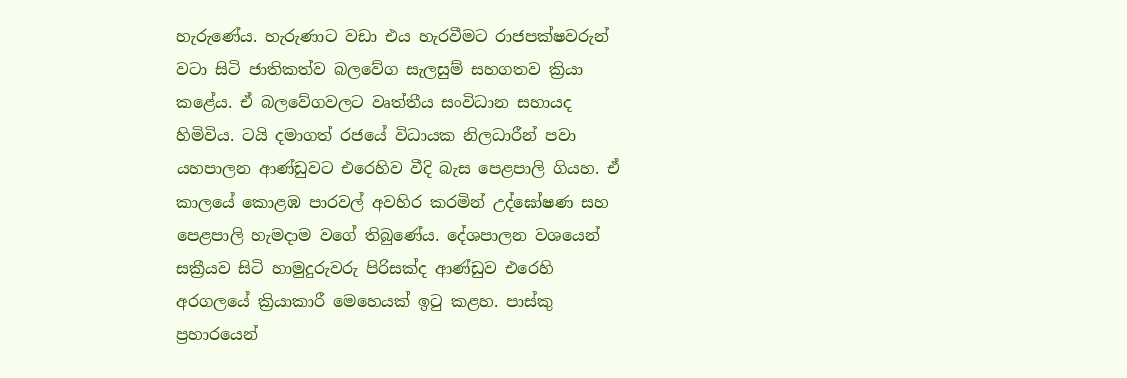හැරුණේය. හැරුණාට වඩා එය හැරවීමට රාජපක්ෂවරුන් වටා සිටි ජාතිකත්ව බලවේග සැලසුම් සහගතව ක්‍රියා කළේය. ඒ බලවේගවලට වෘත්තීය සංවිධාන සහායද හිමිවිය. ටයි දමාගත් රජයේ විධායක නිලධාරීන් පවා යහපාලන ආණ්ඩුවට එරෙහිව වීදි බැස පෙළපාලි ගියහ. ඒ කාලයේ කොළඹ පාරවල් අවහිර කරමින් උද්ඝෝෂණ සහ පෙළපාලි හැමදාම වගේ තිබුණේය. දේශපාලන වශයෙන් සක්‍රීයව සිටි හාමුදුරුවරු පිරිසක්ද ආණ්ඩුව එරෙහි අරගලයේ ක්‍රියාකාරී මෙහෙයක් ඉටු කළහ. පාස්කු ප්‍රහාරයෙන්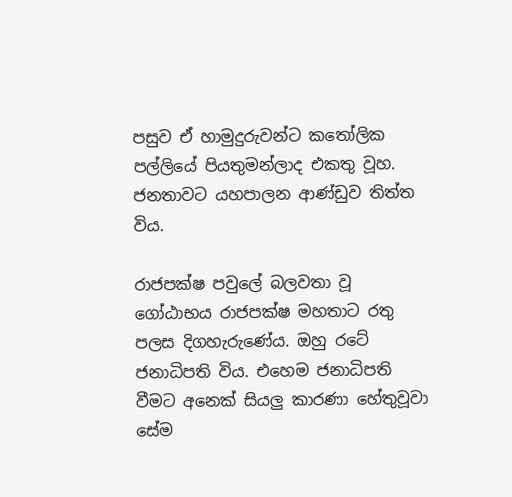පසුව ඒ හාමුදුරුවන්ට කතෝලික පල්ලියේ පියතුමන්ලාද එකතු වූහ. ජනතාවට යහපාලන ආණ්ඩුව තිත්ත විය.

රාජපක්ෂ පවුලේ බලවතා වූ ගෝඨාභය රාජපක්ෂ මහතාට රතු පලස දිගහැරුණේය. ඔහු රටේ ජනාධිපති විය. එහෙම ජනාධිපති වීමට අනෙක් සියලු කාරණා හේතුවූවා සේම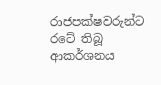රාජපක්ෂවරුන්ට රටේ තිබූ ආකර්ශනය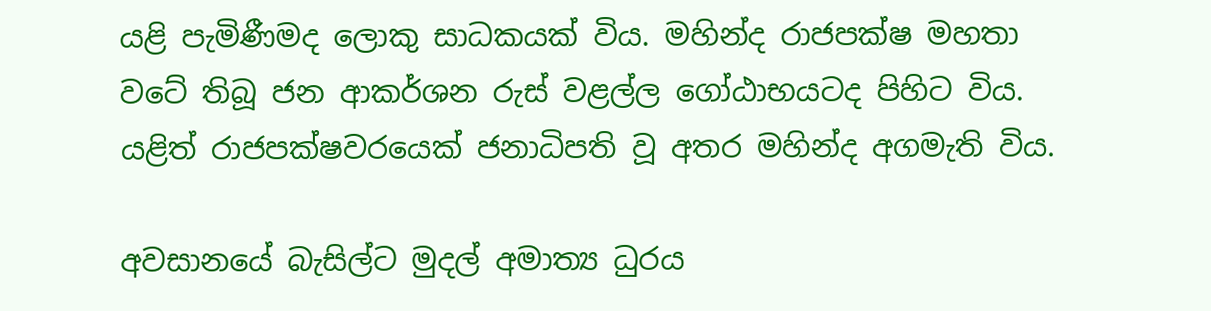යළි පැමිණීමද ලොකු සාධකයක් විය. මහින්ද රාජපක්ෂ මහතා වටේ තිබූ ජන ආකර්ශන රුස් වළල්ල ගෝඨාභයටද පිහිට විය. යළිත් රාජපක්ෂවරයෙක් ජනාධිපති වූ අතර මහින්ද අගමැති විය.

අවසානයේ බැසිල්ට මුදල් අමාත්‍ය ධුරය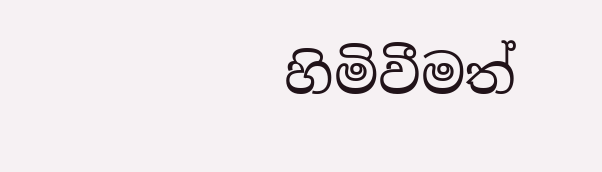හිමිවීමත්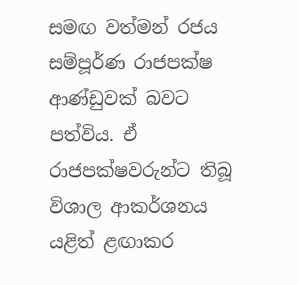සමඟ වත්මන් රජය සම්පූර්ණ රාජපක්ෂ ආණ්ඩුවක් බවට පත්විය. ඒ රාජපක්ෂවරුන්ට තිබූ විශාල ආකර්ශනය යළිත් ළඟාකර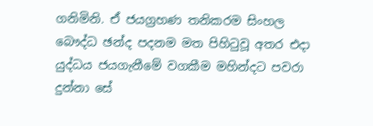ගනිමිනි. ඒ ජයග්‍රහණ තනිකරම සිංහල බෞද්ධ ඡන්ද පදනම මත පිහිටුවූ අතර එදා යුද්ධය ජයගැනීමේ වගකීම මහින්දට පවරා දුන්නා සේ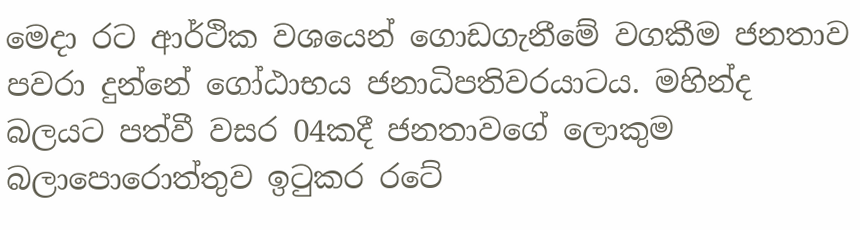මෙදා රට ආර්ථික වශයෙන් ගොඩගැනීමේ වගකීම ජනතාව පවරා දුන්නේ ගෝඨාභය ජනාධිපතිවරයාටය. මහින්ද බලයට පත්වී වසර 04කදී ජනතාවගේ ලොකුම බලාපොරොත්තුව ඉටුකර රටේ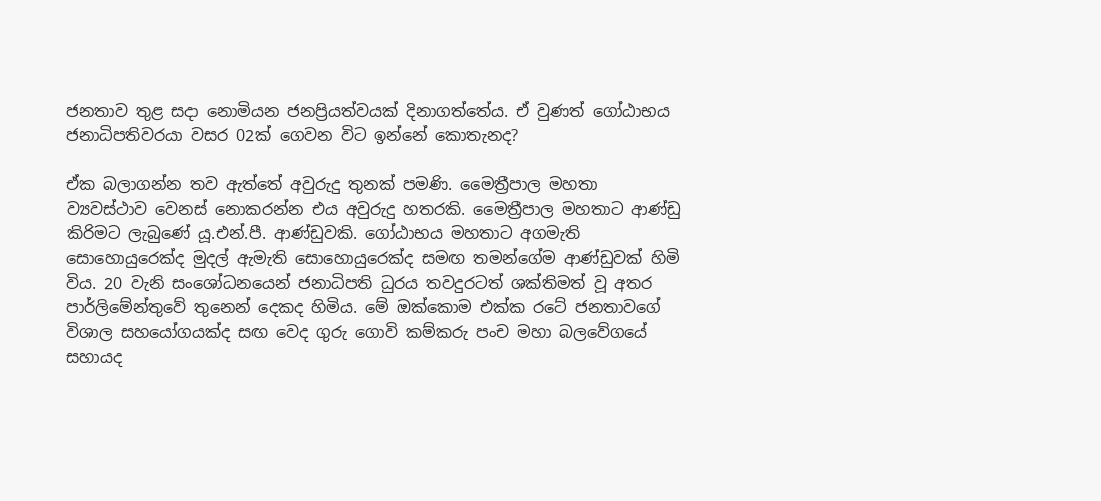ජනතාව තුළ සදා නොමියන ජනප්‍රියත්වයක් දිනාගත්තේය. ඒ වුණත් ගෝඨාභය ජනාධිපතිවරයා වසර 02ක් ගෙවන විට ඉන්නේ කොතැනද?

ඒක බලාගන්න තව ඇත්තේ අවුරුදු තුනක් පමණි. මෛත්‍රීපාල මහතා ව්‍යවස්ථාව වෙනස් නොකරන්න එය අවුරුදු හතරකි. මෛත්‍රීපාල මහතාට ආණ්ඩු කිරිමට ලැබුණේ යූ.එන්.පී. ආණ්ඩුවකි. ගෝඨාභය මහතාට අගමැති සොහොයුරෙක්ද මුදල් ඇමැති සොහොයුරෙක්ද සමඟ තමන්ගේම ආණ්ඩුවක් හිමි විය. 20 වැනි සංශෝධනයෙන් ජනාධිපති ධුරය තවදුරටත් ශක්තිමත් වූ අතර පාර්ලිමේන්තුවේ තුනෙන් දෙකද හිමිය. මේ ඔක්කොම එක්ක රටේ ජනතාවගේ විශාල සහයෝගයක්ද සඟ වෙද ගුරු ගොවි කම්කරු පංච මහා බලවේගයේ සහායද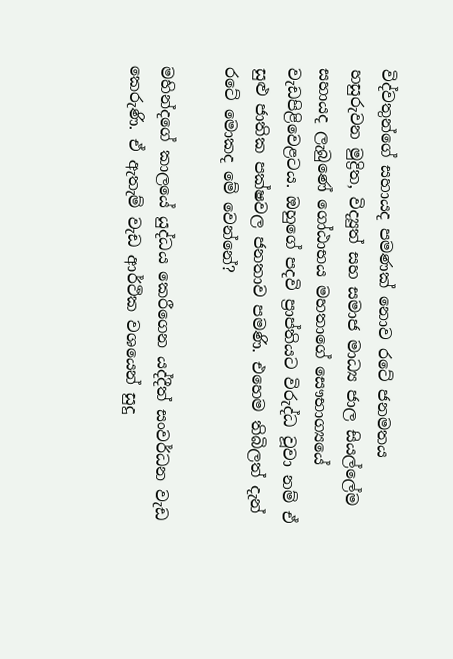විද්වතුන්ගේ සහායද පමණක් නොව රටේ ජනමතය හසුරුවන මුද්‍රිත, විද්‍යුත් සහ සමාජ මාධ්‍ය ජාල සියල්ලේම සහායද ලැබුණේ ගෝඨාභය මහතාගේ සෞභාග්‍යයේ වැඩපිළිවෙළටය. ඔහුගේ පදවි ප්‍රාප්තියට විරුද්ධ වූවා නම් ඒ සුළු ජාතික පක්ෂවල ජනතාව පමණි. එහෙම තිබිලත් දැන් රටේ මොකද මේ වෙන්නේ?

මහින්දගේ කාලයේ යුද්ධය කෙරීගෙන යද්දීත් සංවර්ධන වැඩ කෙරුණි. ඒ ඇතැම් වැඩ ආර්ථික වශයෙන් සුදු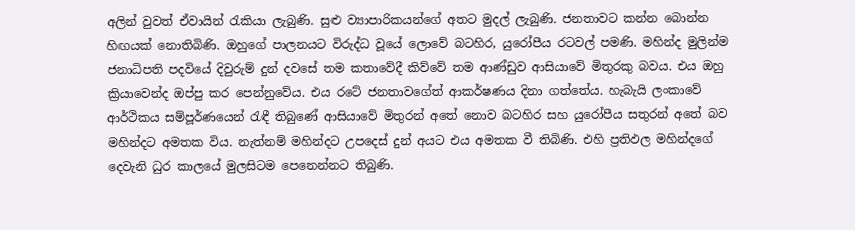අලින් වුවත් ඒවායින් රැකියා ලැබුණි. සුළු ව්‍යාපාරිකයන්ගේ අතට මුදල් ලැබුණි. ජනතාවට කන්න බොන්න හිඟයක් නොතිබිණි. ඔහුගේ පාලනයට විරුද්ධ වූයේ ලොවේ බටහිර, යුරෝපීය රටවල් පමණි. මහින්ද මුලින්ම ජනාධිපති පදවියේ දිවුරුම් දුන් දවසේ තම කතාවේදී කිව්වේ තම ආණ්ඩුව ආසියාවේ මිතුරකු බවය. එය ඔහු ක්‍රියාවෙන්ද ඔප්පු කර පෙන්නුවේය. එය රටේ ජනතාවගේත් ආකර්ෂණය දිනා ගත්තේය. හැබැයි ලංකාවේ ආර්ථිකය සම්පූර්ණයෙන් රැඳී තිබුණේ ආසියාවේ මිතුරන් අතේ නොව බටහිර සහ යුරෝපීය සතුරන් අතේ බව මහින්දට අමතක විය. නැත්නම් මහින්දට උපදෙස් දුන් අයට එය අමතක වී තිබිණි. එහි ප්‍රතිඵල මහින්දගේ දෙවැනි ධුර කාලයේ මුලසිටම පෙනෙන්නට තිබුණි.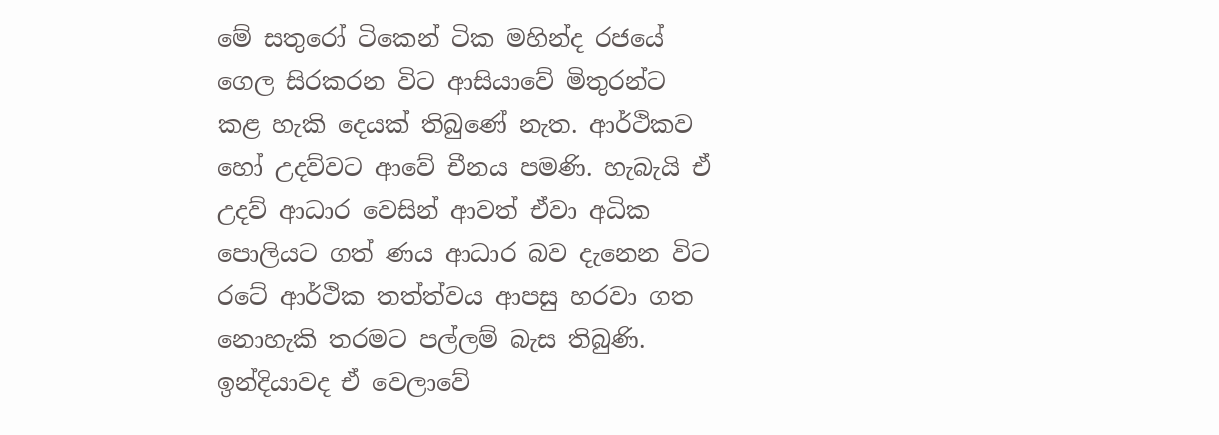මේ සතුරෝ ටිකෙන් ටික මහින්ද රජයේ ගෙල සිරකරන විට ආසියාවේ මිතුරන්ට කළ හැකි දෙයක් තිබුණේ නැත. ආර්ථිකව හෝ උදව්වට ආවේ චීනය පමණි. හැබැයි ඒ උදව් ආධාර වෙසින් ආවත් ඒවා අධික පොලියට ගත් ණය ආධාර බව දැනෙන විට රටේ ආර්ථික තත්ත්වය ආපසු හරවා ගත නොහැකි තරමට පල්ලම් බැස තිබුණි. ඉන්දියාවද ඒ වෙලාවේ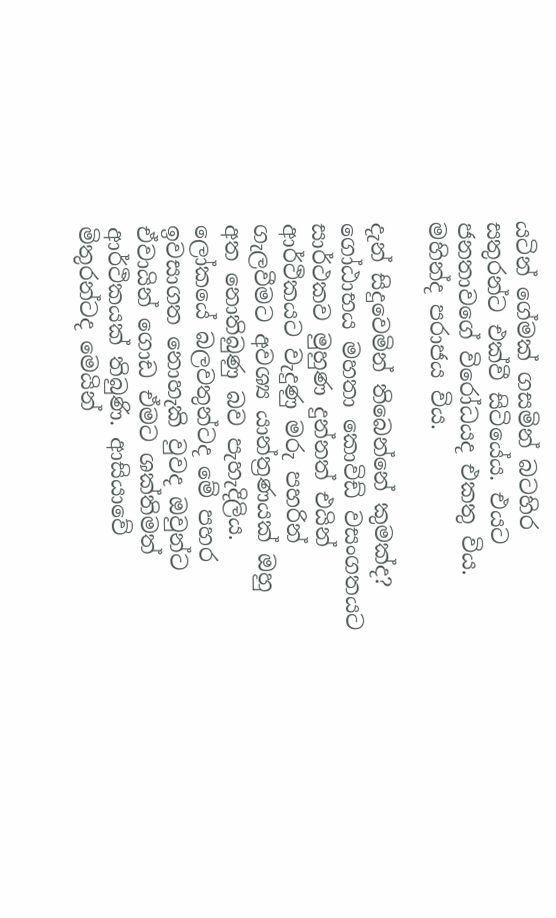යටින් ගේමක් ගසමින් බටහිර සතුරන්ට එක්වී සිටියේය. එයට ජනතාවගේ විරෝධයද එකතු විය. මහින්ද පරාජය විය.

දැන් සිදුවෙමින් තිබෙන්නේ කුමක්ද? ගෝඨාභය මහතා කොවිඩ් වසංගතයට සාර්ථකව මුහුණ දුන්නත් එයින් ආර්ථිකයට වැදුණු මරු පහරින් ගැලවීමට අවශ්‍ය යාන්ත්‍රණයක් ඔහු අත නොතිබුණු බව පැහැදිලිය. ලෝකයේ බලවතුන්ටද මේ පහර ඉවසාගත නොහැකි වුවද ඔවුන්ට ඒවායින් ගොඩ ඒමට ශක්තිමත් ආර්ථිකයක් තිබුණි. ආසියාවේ මිතුරන්ටද මෙයින්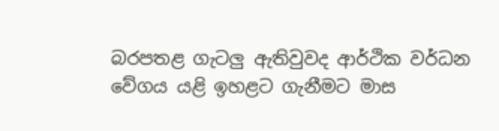බරපතළ ගැටලු ඇතිවුවද ආර්ථික වර්ධන වේගය යළි ඉහළට ගැනීමට මාස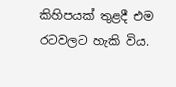කිහිපයක් තුළදී එම රටවලට හැකි විය.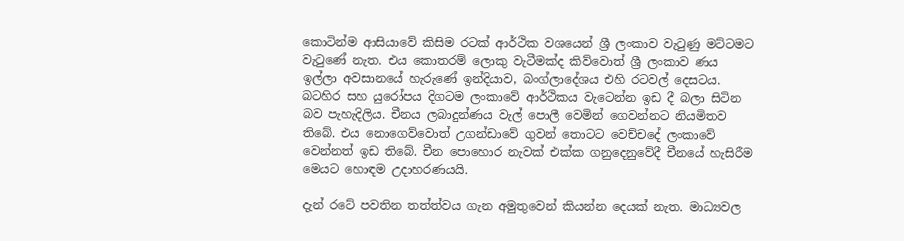කොටින්ම ආසියාවේ කිසිම රටක් ආර්ථික වශයෙන් ශ්‍රී ලංකාව වැටුණු මට්ටමට වැටුණේ නැත. එය කොතරම් ලොකු වැටීමක්ද කිව්වොත් ශ්‍රී ලංකාව ණය ඉල්ලා අවසානයේ හැරුණේ ඉන්දියාව, බංග්ලාදේශය එහි රටවල් දෙසටය. බටහිර සහ යුරෝපය දිගටම ලංකාවේ ආර්ථිකය වැටෙන්න ඉඩ දී බලා සිටින බව පැහැදිලිය. චීනය ලබාදුන්ණය වැල් පොලී වෙමින් ගෙවන්නට නියමිතව තිබේ. එය නොගෙව්වොත් උගන්ඩාවේ ගුවන් තොටට වෙච්චදේ ලංකාවේ වෙන්නත් ඉඩ තිබේ. චීන පොහොර නැවක් එක්ක ගනුදෙනුවේදී චීනයේ හැසිරීම මෙයට හොඳම උදාහරණයයි.

දැන් රටේ පවතින තත්ත්වය ගැන අමුතුවෙන් කියන්න දෙයක් නැත. මාධ්‍යවල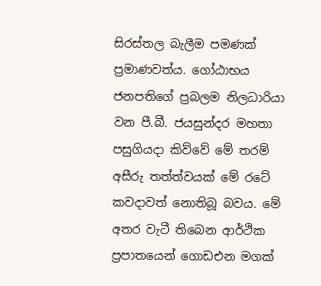සිරස්තල බැලීම පමණක් ප්‍රමාණවත්ය. ගෝඨාභය ජනපතිගේ ප්‍රබලම නිලධාරියා වන පී.බී. ජයසුන්දර මහතා පසුගියදා කිව්වේ මේ තරම් අසීරු තත්ත්වයක් මේ රටේ කවදාවත් නොතිබූ බවය. මේ අතර වැටී තිබෙන ආර්ථික ප්‍රපාතයෙන් ගොඩඑන මගක්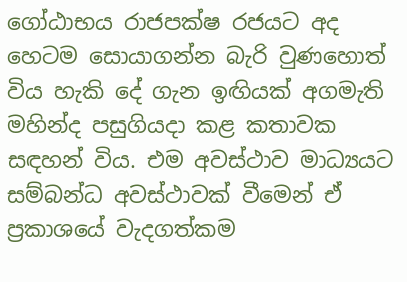ගෝඨාභය රාජපක්ෂ රජයට අද හෙටම සොයාගන්න බැරි වුණහොත් විය හැකි දේ ගැන ඉඟියක් අගමැති මහින්ද පසුගියදා කළ කතාවක සඳහන් විය. එම අවස්ථාව මාධ්‍යයට සම්බන්ධ අවස්ථාවක් වීමෙන් ඒ ප්‍රකාශයේ වැදගත්කම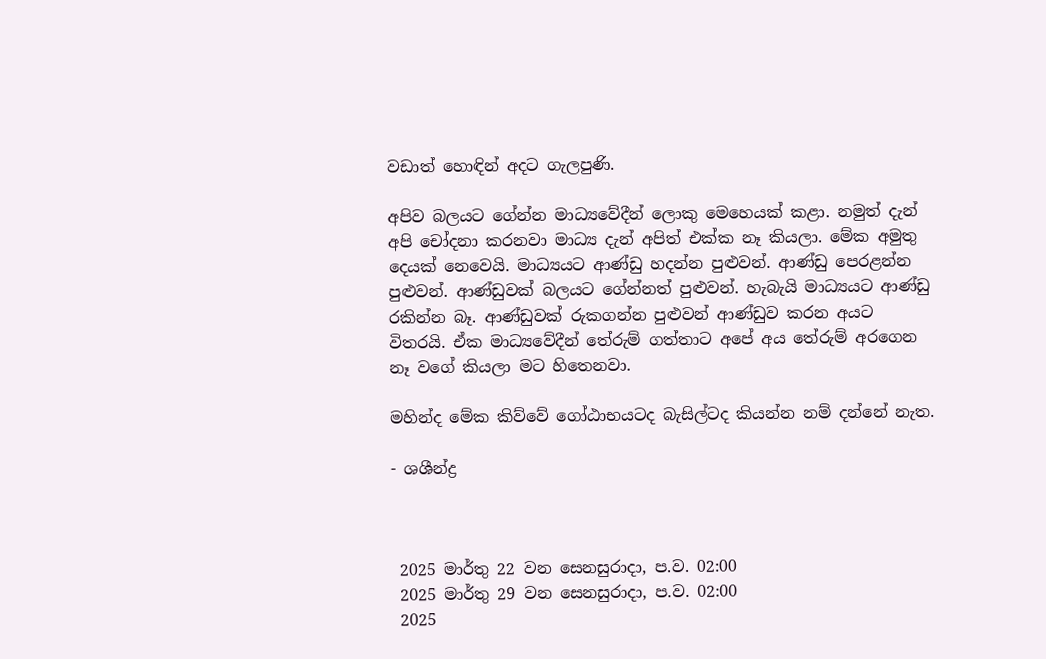වඩාත් හොඳින් අදට ගැලපුණි.

අපිව බලයට ගේන්න මාධ්‍යවේදීන් ලොකු මෙහෙයක් කළා. නමුත් දැන් අපි චෝදනා කරනවා මාධ්‍ය දැන් අපිත් එක්ක නෑ කියලා. මේක අමුතු දෙයක් නෙවෙයි. මාධ්‍යයට ආණ්ඩු හදන්න පුළුවන්. ආණ්ඩු පෙරළන්න පුළුවන්. ආණ්ඩුවක් බලයට ගේන්නත් පුළුවන්. හැබැයි මාධ්‍යයට ආණ්ඩු රකින්න බෑ. ආණ්ඩුවක් රුකගන්න පුළුවන් ආණ්ඩුව කරන අයට විතරයි. ඒක මාධ්‍යවේදීන් තේරුම් ගත්තාට අපේ අය තේරුම් අරගෙන නෑ වගේ කියලා මට හිතෙනවා.

මහින්ද මේක කිව්වේ ගෝඨාභයටද බැසිල්ටද කියන්න නම් දන්නේ නැත.

- ශශීන්ද්‍ර



 2025 මාර්තු 22 වන සෙනසුරාදා, ප.ව. 02:00
 2025 මාර්තු 29 වන සෙනසුරාදා, ප.ව. 02:00
 2025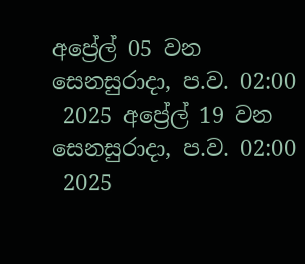අප්‍රේල් 05 වන සෙනසුරාදා, ප.ව. 02:00
 2025 අප්‍රේල් 19 වන සෙනසුරාදා, ප.ව. 02:00
 2025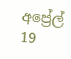අප්‍රේල් 19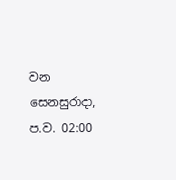වන සෙනසුරාදා, ප.ව. 02:00